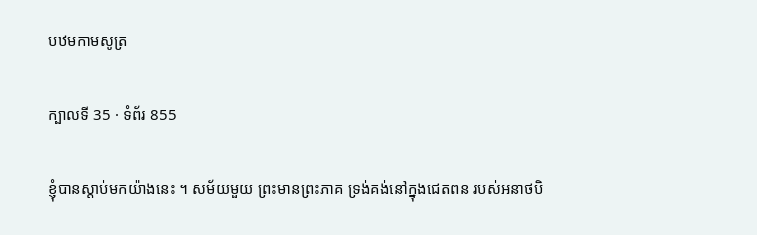បឋមកាមសូត្រ

ក្បាលទី 35 · ទំព័រ 855

ខ្ញុំបានស្តាប់មកយ៉ាងនេះ ។ សម័យមួយ ព្រះមានព្រះភាគ ទ្រង់គង់នៅក្នុងជេតពន របស់អនាថបិ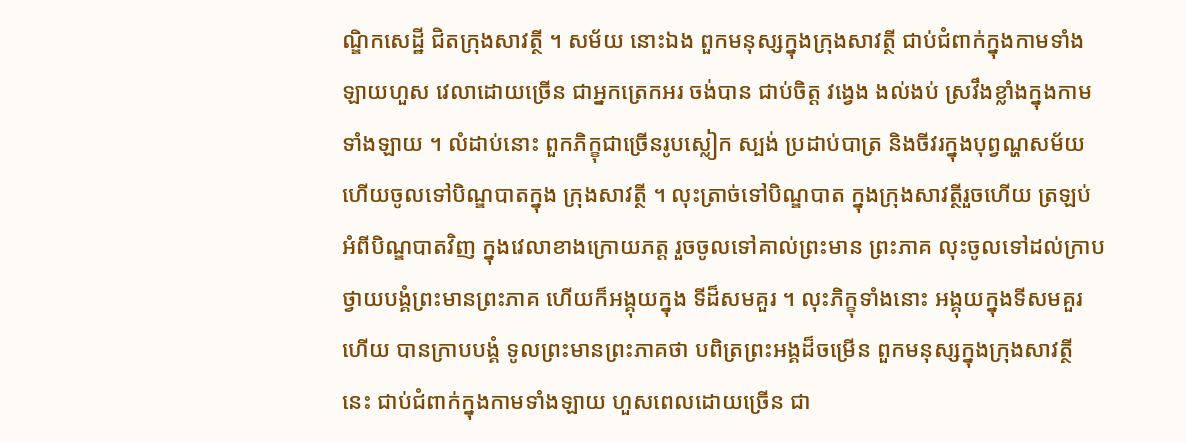ណ្ឌិកសេដ្ឋី ជិតក្រុងសាវត្ថី ។ សម័យ នោះឯង ពួកមនុស្សក្នុងក្រុងសាវត្ថី ជាប់ជំពាក់ក្នុងកាមទាំងឡាយហួស វេលាដោយច្រើន ជាអ្នកត្រេកអរ ចង់បាន ជាប់ចិត្ត វង្វេង ងល់ងប់ ស្រវឹងខ្លាំងក្នុងកាមទាំងឡាយ ។ លំដាប់នោះ ពួកភិក្ខុជាច្រើនរូបស្លៀក ស្បង់ ប្រដាប់បាត្រ និងចីវរក្នុងបុព្វណ្ហសម័យ ហើយចូលទៅបិណ្ឌបាតក្នុង ក្រុងសាវត្ថី ។ លុះត្រាច់ទៅបិណ្ឌបាត ក្នុងក្រុងសាវត្ថីរួចហើយ ត្រឡប់ អំពីបិណ្ឌបាតវិញ ក្នុងវេលាខាងក្រោយភត្ត រួចចូលទៅគាល់ព្រះមាន ព្រះភាគ លុះចូលទៅដល់ក្រាបថ្វាយបង្គំព្រះមានព្រះភាគ ហើយក៏អង្គុយក្នុង ទីដ៏សមគួរ ។ លុះភិក្ខុទាំងនោះ អង្គុយក្នុងទីសមគួរហើយ បានក្រាបបង្គំ ទូលព្រះមានព្រះភាគថា បពិត្រព្រះអង្គដ៏ចម្រើន ពួកមនុស្សក្នុងក្រុងសាវត្ថី នេះ ជាប់ជំពាក់ក្នុងកាមទាំងឡាយ ហួសពេលដោយច្រើន ជា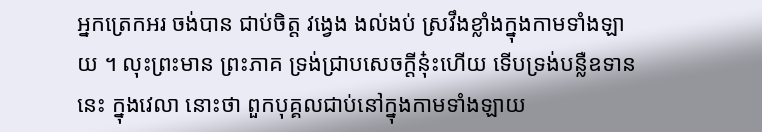អ្នកត្រេកអរ ចង់បាន ជាប់ចិត្ត វង្វេង ងល់ងប់ ស្រវឹងខ្លាំងក្នុងកាមទាំងឡាយ ។ លុះព្រះមាន ព្រះភាគ ទ្រង់ជ្រាបសេចក្តីនុ៎ះហើយ ទើបទ្រង់បន្លឺឧទាននេះ ក្នុងវេលា នោះថា ពួកបុគ្គលជាប់នៅក្នុងកាមទាំងឡាយ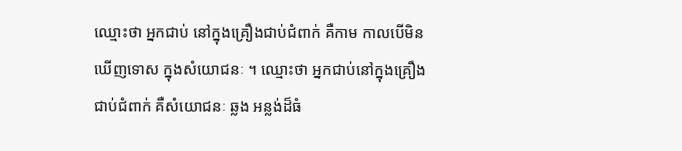ឈ្មោះថា អ្នកជាប់ នៅក្នុងគ្រឿងជាប់ជំពាក់ គឺកាម កាលបើមិនឃើញទោស ក្នុងសំយោជនៈ ។ ឈ្មោះថា អ្នកជាប់នៅក្នុងគ្រឿងជាប់ជំពាក់ គឺសំយោជនៈ ឆ្លង អន្លង់ដ៏ធំ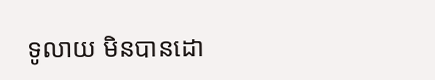ទូលាយ មិនបានដោ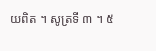យពិត ។ សូត្រទី ៣ ។ ៥